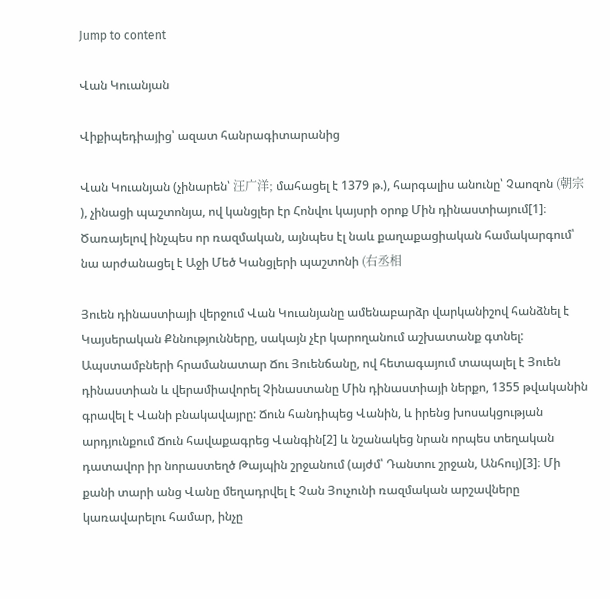Jump to content

Վան Կուանյան

Վիքիպեդիայից՝ ազատ հանրագիտարանից

Վան Կուանյան (չինարեն՝ 汪广洋; մահացել է 1379 թ.), հարգալիս անունը՝ Չաոզոն (朝宗 ), չինացի պաշտոնյա, ով կանցլեր էր Հոնվու կայսրի օրոք Մին դինաստիայում[1]։ Ծառայելով ինչպես որ ռազմական, այնպես էլ նաև քաղաքացիական համակարգում՝ նա արժանացել է Աջի Մեծ Կանցլերի պաշտոնի (右丞相

Յուեն դինաստիայի վերջում Վան Կուանյանը ամենաբարձր վարկանիշով հանձնել է Կայսերական Քննությունները, սակայն չէր կարողանում աշխատանք գտնել: Ապստամբների հրամանատար Ճու Յուենճանը, ով հետագայում տապալել է Յուեն դինաստիան և վերամիավորել Չինաստանը Մին դինաստիայի ներքո, 1355 թվականին գրավել է Վանի բնակավայրը: Ճուն հանդիպեց Վանին, և իրենց խոսակցության արդյունքում Ճուն հավաքագրեց Վանգին[2] և նշանակեց նրան որպես տեղական դատավոր իր նորաստեղծ Թայպին շրջանում (այժմ՝ Դանտու շրջան, Անհույ)[3]։ Մի քանի տարի անց Վանը մեղադրվել է Չան Յուչունի ռազմական արշավները կառավարելու համար, ինչը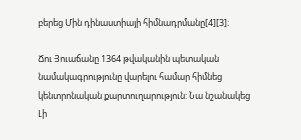բերեց Մին դինաստիայի հիմնադրմանը[4][3]։

Ճու Յուաճանը 1364 թվականին պետական նամակագրությունը վարելու համար հիմնեց կենտրոնական քարտուղարություն: Նա նշանակեց Լի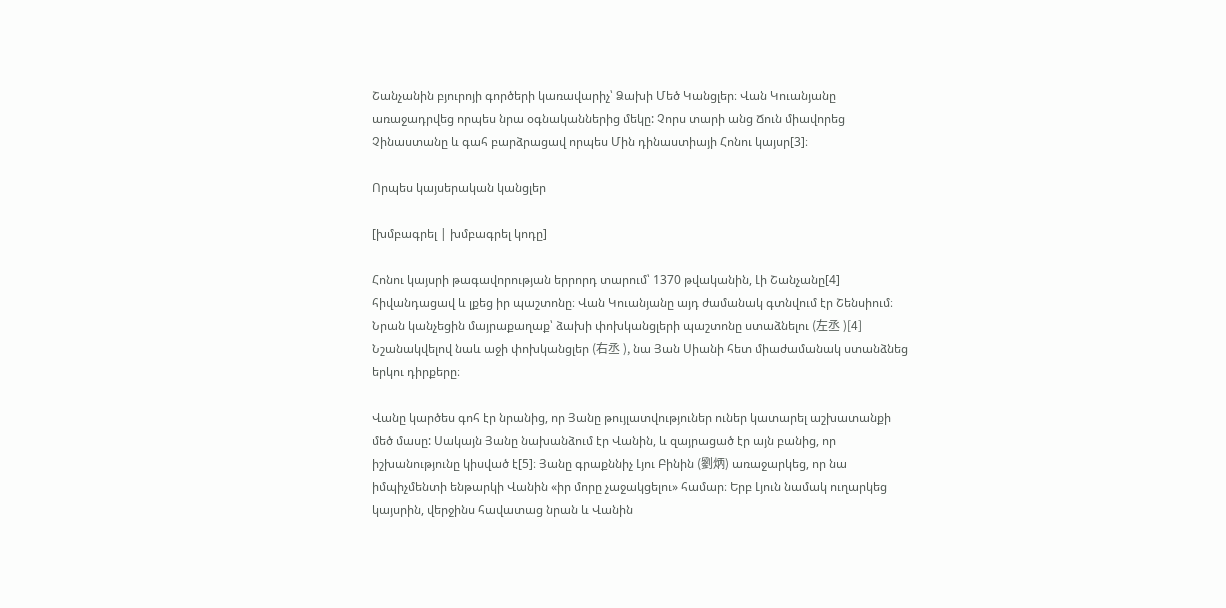Շանչանին բյուրոյի գործերի կառավարիչ՝ Ձախի Մեծ Կանցլեր։ Վան Կուանյանը առաջադրվեց որպես նրա օգնականներից մեկը: Չորս տարի անց Ճուն միավորեց Չինաստանը և գահ բարձրացավ որպես Մին դինաստիայի Հոնու կայսր[3]։

Որպես կայսերական կանցլեր

[խմբագրել | խմբագրել կոդը]

Հոնու կայսրի թագավորության երրորդ տարում՝ 1370 թվականին, Լի Շանչանը[4] հիվանդացավ և լքեց իր պաշտոնը։ Վան Կուանյանը այդ ժամանակ գտնվում էր Շենսիում։ Նրան կանչեցին մայրաքաղաք՝ ձախի փոխկանցլերի պաշտոնը ստաձնելու (左丞 )[4] Նշանակվելով նաև աջի փոխկանցլեր (右丞 ), նա Յան Սիանի հետ միաժամանակ ստանձնեց երկու դիրքերը։

Վանը կարծես գոհ էր նրանից, որ Յանը թույլատվություներ ուներ կատարել աշխատանքի մեծ մասը: Սակայն Յանը նախանձում էր Վանին, և զայրացած էր այն բանից, որ իշխանությունը կիսված է[5]։ Յանը գրաքննիչ Լյու Բինին (劉炳) առաջարկեց, որ նա իմպիչմենտի ենթարկի Վանին «իր մորը չաջակցելու» համար։ Երբ Լյուն նամակ ուղարկեց կայսրին, վերջինս հավատաց նրան և Վանին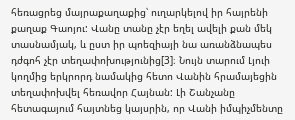հեռացրեց մայրաքաղաքից՝ ուղարկելով իր հայրենի քաղաք Գաոյու: Վանը տանը չէր եղել ավելի քան մեկ տասնամյակ, և ըստ իր պոեզիայի նա առանձնապես դժգոհ չէր տեղափոխությունից[3]։ Նույն տարում Լյուի կողմից երկրորդ նամակից հետո Վանին հրամայեցին տեղափոխվել հեռավոր Հայնան: Լի Շանչանը հետագայում հայտնեց կայսրին, որ Վանի իմպիչմենտը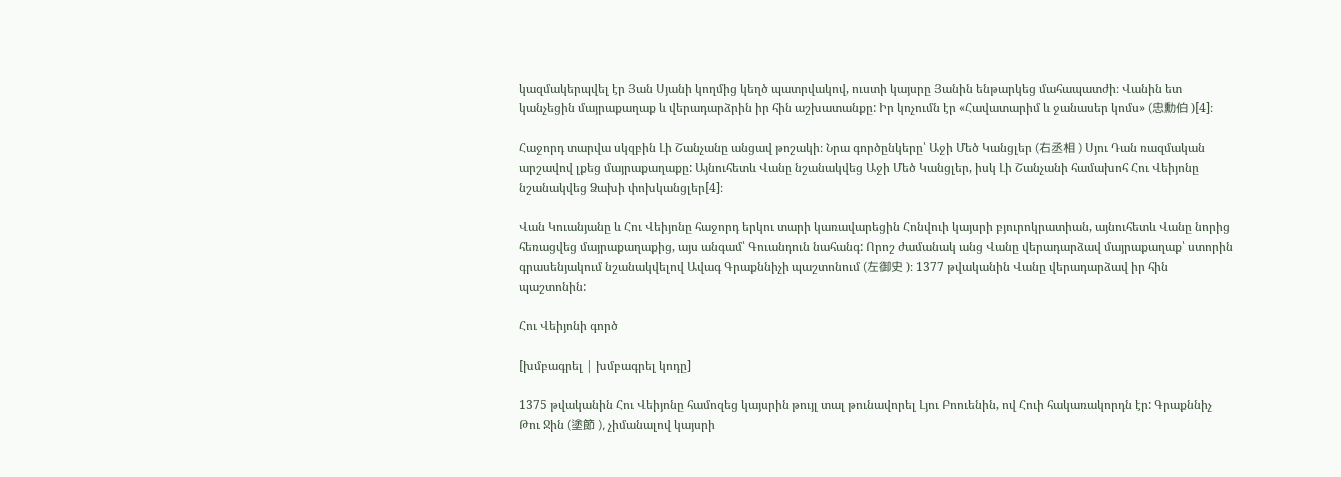կազմակերպվել էր Յան Սյանի կողմից կեղծ պատրվակով, ուստի կայսրը Յանին ենթարկեց մահապատժի։ Վանին ետ կանչեցին մայրաքաղաք և վերադարձրին իր հին աշխատանքը: Իր կոչումն էր «Հավատարիմ և ջանասեր կոմս» (忠勳伯 )[4]։

Հաջորդ տարվա սկզբին Լի Շանչանը անցավ թոշակի։ Նրա գործընկերը՝ Աջի Մեծ Կանցլեր (右丞相 ) Սյու Դան ռազմական արշավով լքեց մայրաքաղաքը: Այնուհետև Վանը նշանակվեց Աջի Մեծ Կանցլեր, իսկ Լի Շանչանի համախոհ Հու Վեիյոնը նշանակվեց Ձախի փոխկանցլեր[4]։

Վան Կուանյանը և Հու Վեիյոնը հաջորդ երկու տարի կառավարեցին Հոնվուի կայսրի բյուրոկրատիան, այնուհետև Վանը նորից հեռացվեց մայրաքաղաքից, այս անգամ՝ Գուանդուն նահանգ: Որոշ ժամանակ անց Վանը վերադարձավ մայրաքաղաք՝ ստորին գրասենյակում նշանակվելով Ավագ Գրաքննիչի պաշտոնում (左御史 )։ 1377 թվականին Վանը վերադարձավ իր հին պաշտոնին:

Հու Վեիյոնի գործ

[խմբագրել | խմբագրել կոդը]

1375 թվականին Հու Վեիյոնը համոզեց կայսրին թույլ տալ թունավորել Լյու Բոուենին, ով Հուի հակառակորդն էր: Գրաքննիչ Թու Ջին (塗節 ), չիմանալով կայսրի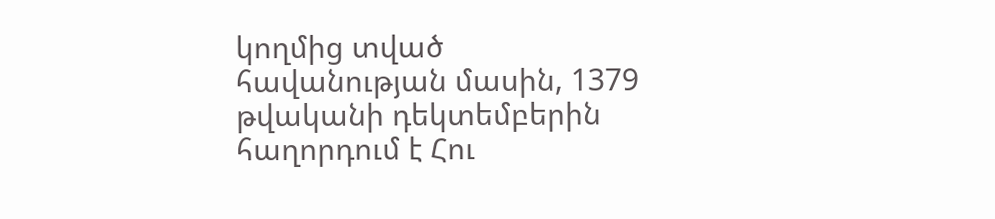կողմից տված հավանության մասին, 1379 թվականի դեկտեմբերին հաղորդում է Հու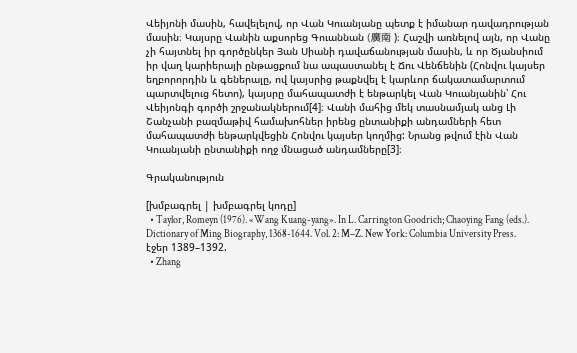Վեիյոնի մասին, հավելելով, որ Վան Կուանյանը պետք է իմանար դավադրության մասին։ Կայսրը Վանին աքսորեց Գուաննան (廣南 )։ Հաշվի առնելով այն, որ Վանը չի հայտնել իր գործընկեր Յան Սիանի դավաճանության մասին, և որ Ծյանսիում իր վաղ կարիերայի ընթացքում նա ապաստանել է Ճու Վենճենին (Հոնվու կայսեր եղբորորդին և գեներալը, ով կայսրից թաքնվել է կարևոր ճակատամարտում պարտվելուց հետո), կայսրը մահապատժի է ենթարկել Վան Կուանյանին՝ Հու Վեիյոնգի գործի շրջանակներում[4]։ Վանի մահից մեկ տասնամյակ անց Լի Շանչանի բազմաթիվ համախոհներ իրենց ընտանիքի անդամների հետ մահապատժի ենթարկվեցին Հոնվու կայսեր կողմից: Նրանց թվում էին Վան Կուանյանի ընտանիքի ողջ մնացած անդամները[3]։

Գրականություն

[խմբագրել | խմբագրել կոդը]
  • Taylor, Romeyn (1976). «Wang Kuang-yang». In L. Carrington Goodrich; Chaoying Fang (eds.). Dictionary of Ming Biography, 1368-1644. Vol. 2: M–Z. New York: Columbia University Press. էջեր 1389–1392.
  • Zhang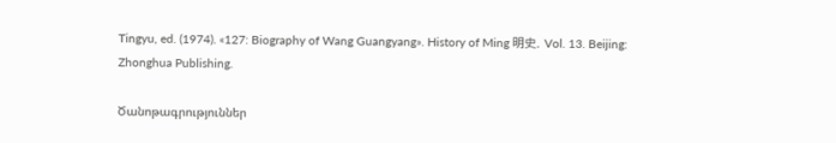Tingyu, ed. (1974). «127: Biography of Wang Guangyang». History of Ming 明史. Vol. 13. Beijing: Zhonghua Publishing.

Ծանոթագրություններ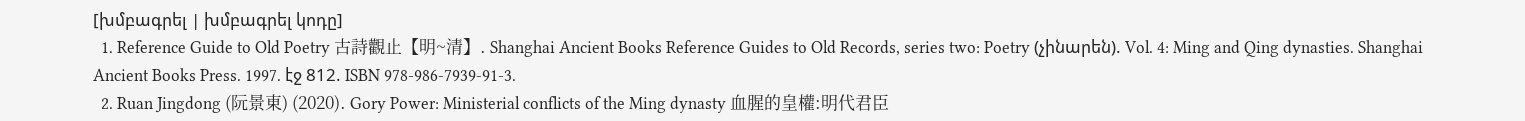[խմբագրել | խմբագրել կոդը]
  1. Reference Guide to Old Poetry 古詩觀止【明~清】. Shanghai Ancient Books Reference Guides to Old Records, series two: Poetry (չինարեն). Vol. 4: Ming and Qing dynasties. Shanghai Ancient Books Press. 1997. էջ 812. ISBN 978-986-7939-91-3.
  2. Ruan Jingdong (阮景東) (2020). Gory Power: Ministerial conflicts of the Ming dynasty 血腥的皇權:明代君臣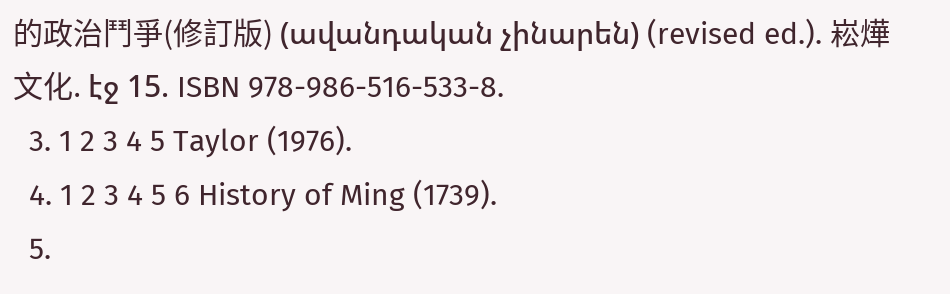的政治鬥爭(修訂版) (ավանդական չինարեն) (revised ed.). 崧燁文化. էջ 15. ISBN 978-986-516-533-8.
  3. 1 2 3 4 5 Taylor (1976).
  4. 1 2 3 4 5 6 History of Ming (1739).
  5.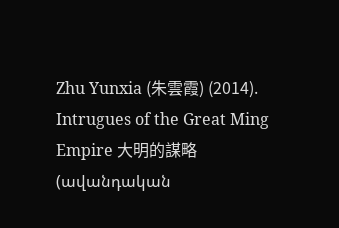Zhu Yunxia (朱雲霞) (2014). Intrugues of the Great Ming Empire 大明的謀略 (ավանդական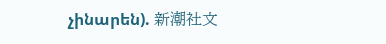չինարեն). 新潮社文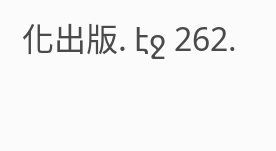化出版. էջ 262.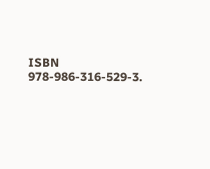ISBN 978-986-316-529-3.